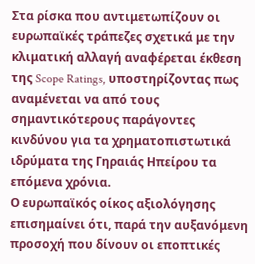Στα ρίσκα που αντιμετωπίζουν οι ευρωπαϊκές τράπεζες σχετικά με την κλιματική αλλαγή αναφέρεται έκθεση της Scope Ratings, υποστηρίζοντας πως αναμένεται να από τους σημαντικότερους παράγοντες κινδύνου για τα χρηματοπιστωτικά ιδρύματα της Γηραιάς Ηπείρου τα επόμενα χρόνια.
Ο ευρωπαϊκός οίκος αξιολόγησης επισημαίνει ότι, παρά την αυξανόμενη προσοχή που δίνουν οι εποπτικές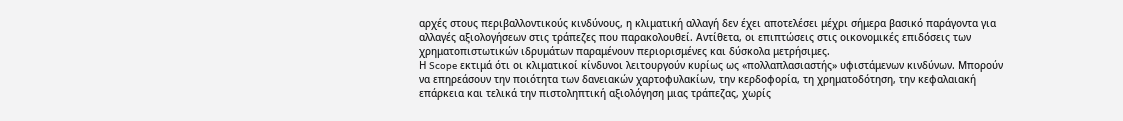αρχές στους περιβαλλοντικούς κινδύνους, η κλιματική αλλαγή δεν έχει αποτελέσει μέχρι σήμερα βασικό παράγοντα για αλλαγές αξιολογήσεων στις τράπεζες που παρακολουθεί. Αντίθετα, οι επιπτώσεις στις οικονομικές επιδόσεις των χρηματοπιστωτικών ιδρυμάτων παραμένουν περιορισμένες και δύσκολα μετρήσιμες.
Η Scope εκτιμά ότι οι κλιματικοί κίνδυνοι λειτουργούν κυρίως ως «πολλαπλασιαστής» υφιστάμενων κινδύνων. Μπορούν να επηρεάσουν την ποιότητα των δανειακών χαρτοφυλακίων, την κερδοφορία, τη χρηματοδότηση, την κεφαλαιακή επάρκεια και τελικά την πιστοληπτική αξιολόγηση μιας τράπεζας, χωρίς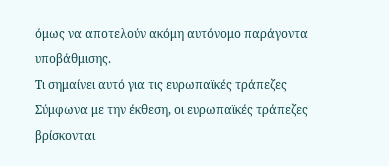όμως να αποτελούν ακόμη αυτόνομο παράγοντα υποβάθμισης.
Τι σημαίνει αυτό για τις ευρωπαϊκές τράπεζες
Σύμφωνα με την έκθεση, οι ευρωπαϊκές τράπεζες βρίσκονται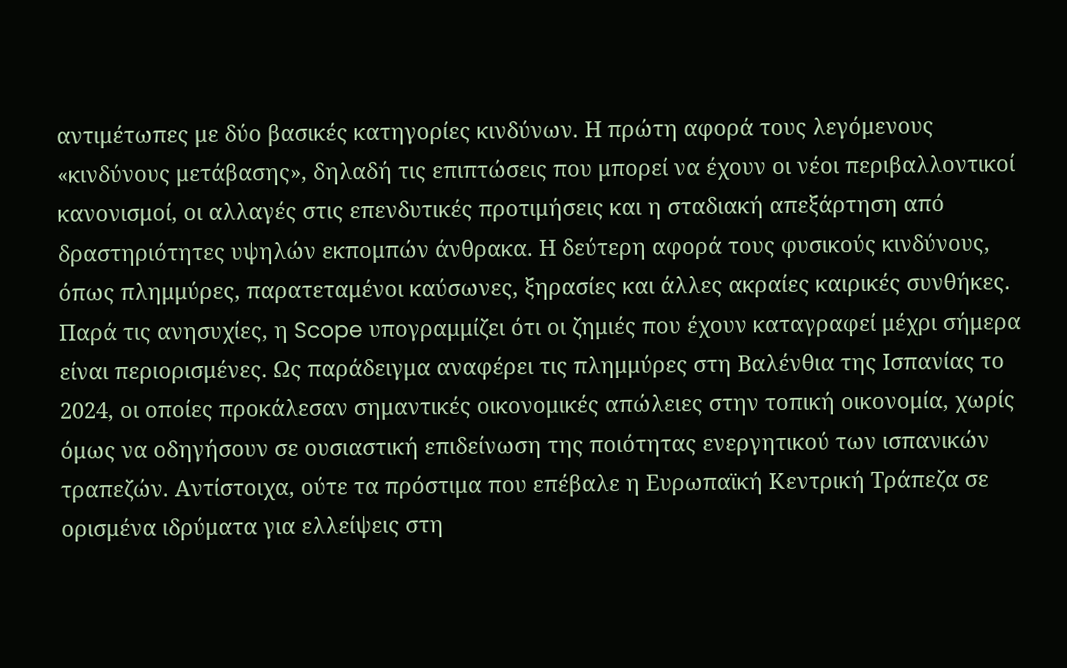αντιμέτωπες με δύο βασικές κατηγορίες κινδύνων. Η πρώτη αφορά τους λεγόμενους «κινδύνους μετάβασης», δηλαδή τις επιπτώσεις που μπορεί να έχουν οι νέοι περιβαλλοντικοί κανονισμοί, οι αλλαγές στις επενδυτικές προτιμήσεις και η σταδιακή απεξάρτηση από δραστηριότητες υψηλών εκπομπών άνθρακα. Η δεύτερη αφορά τους φυσικούς κινδύνους, όπως πλημμύρες, παρατεταμένοι καύσωνες, ξηρασίες και άλλες ακραίες καιρικές συνθήκες.
Παρά τις ανησυχίες, η Scope υπογραμμίζει ότι οι ζημιές που έχουν καταγραφεί μέχρι σήμερα είναι περιορισμένες. Ως παράδειγμα αναφέρει τις πλημμύρες στη Βαλένθια της Ισπανίας το 2024, οι οποίες προκάλεσαν σημαντικές οικονομικές απώλειες στην τοπική οικονομία, χωρίς όμως να οδηγήσουν σε ουσιαστική επιδείνωση της ποιότητας ενεργητικού των ισπανικών τραπεζών. Αντίστοιχα, ούτε τα πρόστιμα που επέβαλε η Ευρωπαϊκή Κεντρική Τράπεζα σε ορισμένα ιδρύματα για ελλείψεις στη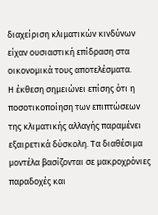διαχείριση κλιματικών κινδύνων είχαν ουσιαστική επίδραση στα οικονομικά τους αποτελέσματα.
Η έκθεση σημειώνει επίσης ότι η ποσοτικοποίηση των επιπτώσεων της κλιματικής αλλαγής παραμένει εξαιρετικά δύσκολη. Τα διαθέσιμα μοντέλα βασίζονται σε μακροχρόνιες παραδοχές και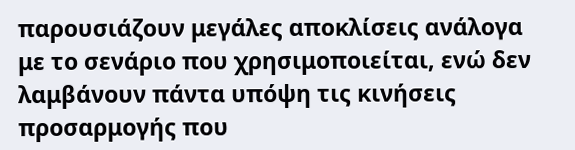παρουσιάζουν μεγάλες αποκλίσεις ανάλογα με το σενάριο που χρησιμοποιείται, ενώ δεν λαμβάνουν πάντα υπόψη τις κινήσεις προσαρμογής που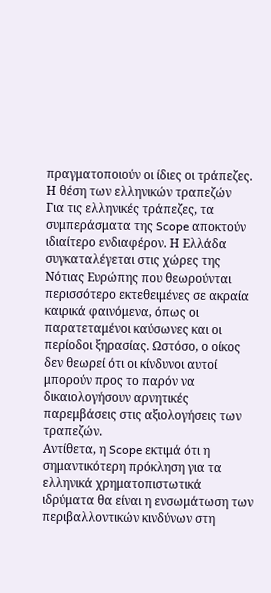πραγματοποιούν οι ίδιες οι τράπεζες.
Η θέση των ελληνικών τραπεζών
Για τις ελληνικές τράπεζες, τα συμπεράσματα της Scope αποκτούν ιδιαίτερο ενδιαφέρον. Η Ελλάδα συγκαταλέγεται στις χώρες της Νότιας Ευρώπης που θεωρούνται περισσότερο εκτεθειμένες σε ακραία καιρικά φαινόμενα, όπως οι παρατεταμένοι καύσωνες και οι περίοδοι ξηρασίας. Ωστόσο, ο οίκος δεν θεωρεί ότι οι κίνδυνοι αυτοί μπορούν προς το παρόν να δικαιολογήσουν αρνητικές παρεμβάσεις στις αξιολογήσεις των τραπεζών.
Αντίθετα, η Scope εκτιμά ότι η σημαντικότερη πρόκληση για τα ελληνικά χρηματοπιστωτικά ιδρύματα θα είναι η ενσωμάτωση των περιβαλλοντικών κινδύνων στη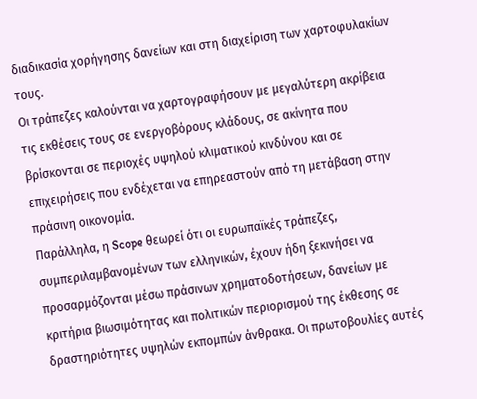διαδικασία χορήγησης δανείων και στη διαχείριση των χαρτοφυλακίων τους.
Οι τράπεζες καλούνται να χαρτογραφήσουν με μεγαλύτερη ακρίβεια τις εκθέσεις τους σε ενεργοβόρους κλάδους, σε ακίνητα που βρίσκονται σε περιοχές υψηλού κλιματικού κινδύνου και σε επιχειρήσεις που ενδέχεται να επηρεαστούν από τη μετάβαση στην πράσινη οικονομία.
Παράλληλα, η Scope θεωρεί ότι οι ευρωπαϊκές τράπεζες, συμπεριλαμβανομένων των ελληνικών, έχουν ήδη ξεκινήσει να προσαρμόζονται μέσω πράσινων χρηματοδοτήσεων, δανείων με κριτήρια βιωσιμότητας και πολιτικών περιορισμού της έκθεσης σε δραστηριότητες υψηλών εκπομπών άνθρακα. Οι πρωτοβουλίες αυτές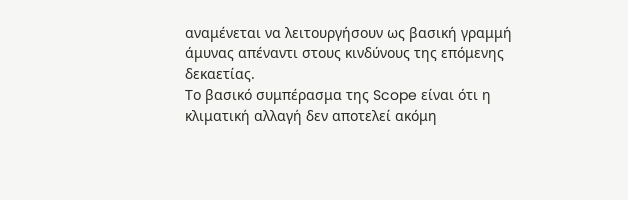αναμένεται να λειτουργήσουν ως βασική γραμμή άμυνας απέναντι στους κινδύνους της επόμενης δεκαετίας.
Το βασικό συμπέρασμα της Scope είναι ότι η κλιματική αλλαγή δεν αποτελεί ακόμη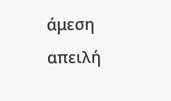άμεση απειλή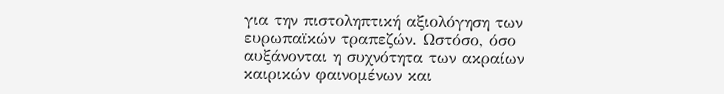για την πιστοληπτική αξιολόγηση των ευρωπαϊκών τραπεζών. Ωστόσο, όσο αυξάνονται η συχνότητα των ακραίων καιρικών φαινομένων και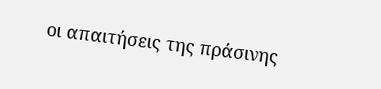οι απαιτήσεις της πράσινης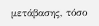μετάβασης, τόσο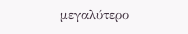μεγαλύτερο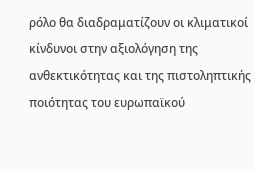ρόλο θα διαδραματίζουν οι κλιματικοί κίνδυνοι στην αξιολόγηση της ανθεκτικότητας και της πιστοληπτικής ποιότητας του ευρωπαϊκού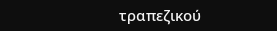τραπεζικού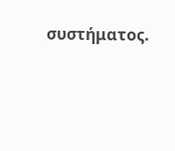συστήματος.